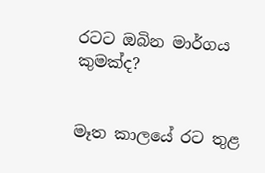රටට ඔබින මාර්ගය කුමක්ද?


මෑත කාලයේ රට තුළ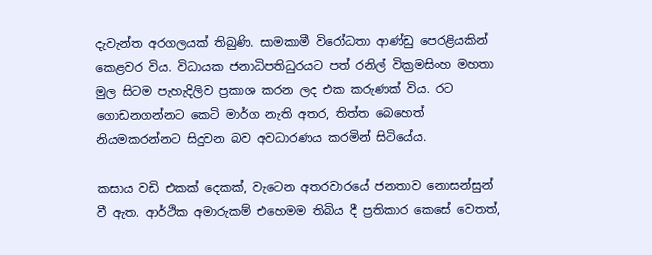දැවැන්ත අරගලයක් තිබුණි. සාමකාමී විරෝධතා ආණ්ඩු පෙරළියකින් කෙළවර විය. විධායක ජනාධිපතිධුරයට පත් රනිල් වික්‍රමසිංහ මහතා මුල සිටම පැහැදිලිව ප්‍රකාශ කරන ලද එක කරුණක් විය. රට ගොඩනගන්නට කෙටි මාර්ග නැති අතර, තිත්ත බෙහෙත් නියමකරන්නට සිදුවන බව අවධාරණය කරමින් සිටියේය.

කසාය වඩි එකක් දෙකක්, වැටෙන අතරවාරයේ ජනතාව නොසන්සුන් වී ඇත. ආර්ථික අමාරුකම් එහෙමම තිබිය දී ප්‍රතිකාර කෙසේ වෙතත්,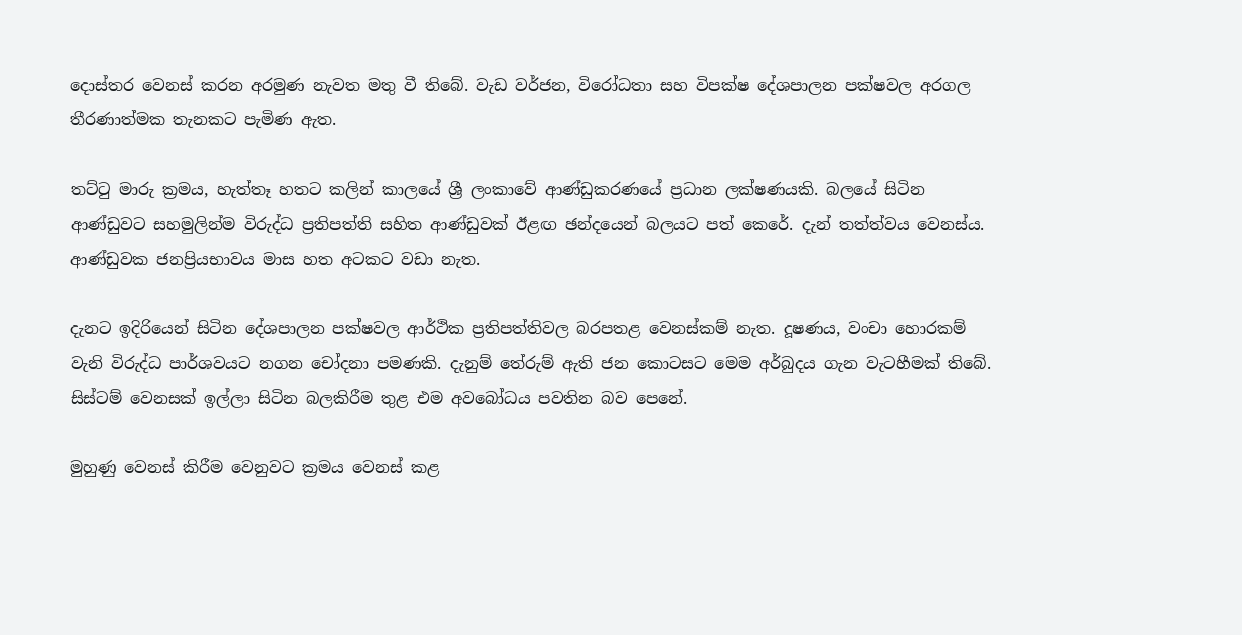දොස්තර වෙනස් කරන අරමුණ නැවත මතු වී තිබේ. වැඩ වර්ජන, විරෝධතා සහ විපක්ෂ දේශපාලන පක්ෂවල අරගල තීරණාත්මක තැනකට පැමිණ ඇත.

තට්ටු මාරු ක්‍රමය, හැත්තෑ හතට කලින් කාලයේ ශ්‍රී ලංකාවේ ආණ්ඩුකරණයේ ප්‍රධාන ලක්ෂණයකි. බලයේ සිටින ආණ්ඩුවට සහමුලින්ම විරුද්ධ ප්‍රතිපත්ති සහිත ආණ්ඩුවක් ඊළඟ ඡන්දයෙන් බලයට පත් කෙරේ. දැන් තත්ත්වය වෙනස්ය. ආණ්ඩුවක ජනප්‍රියභාවය මාස හත අටකට වඩා නැත.

දැනට ඉදිරියෙන් සිටින දේශපාලන පක්ෂවල ආර්ථික ප්‍රතිපත්තිවල බරපතළ වෙනස්කම් නැත. දූෂණය, වංචා හොරකම් වැනි විරුද්ධ පාර්ශවයට නගන චෝදනා පමණකි. දැනුම් තේරුම් ඇති ජන කොටසට මෙම අර්බුදය ගැන වැටහීමක් තිබේ. සිස්ටම් වෙනසක් ඉල්ලා සිටින බලකිරීම තුළ එම අවබෝධය පවතින බව පෙනේ.

මුහුණු වෙනස් කිරීම වෙනුවට ක්‍රමය වෙනස් කළ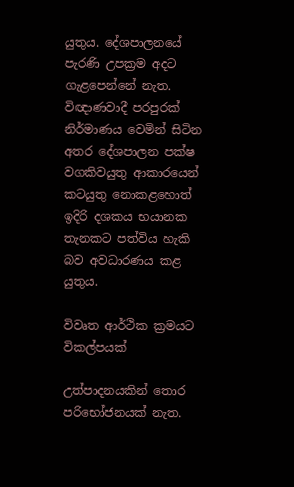යුතුය. දේශපාලනයේ පැරණි උපක්‍රම අදට ගැළපෙන්නේ නැත. විඥාණවාදී පරපුරක් නිර්මාණය වෙමින් සිටින අතර දේශපාලන පක්ෂ වගකිවයුතු ආකාරයෙන් කටයුතු නොකළහොත් ඉදිරි දශකය භයානක තැනකට පත්විය හැකි බව අවධාරණය කළ යුතුය.

විවෘත ආර්ථික ක්‍රමයට විකල්පයක්

උත්පාදනයකින් තොර පරිභෝජනයක් නැත.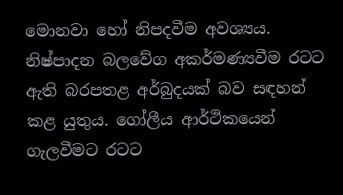මොනවා හෝ නිපදවීම අවශ්‍යය. නිෂ්පාදන බලවේග අකර්මණ්‍යවීම රටට ඇති බරපතළ අර්බුදයක් බව සඳහන් කළ යුතුය. ගෝලීය ආර්ථිකයෙන් ගැලවීමට රටට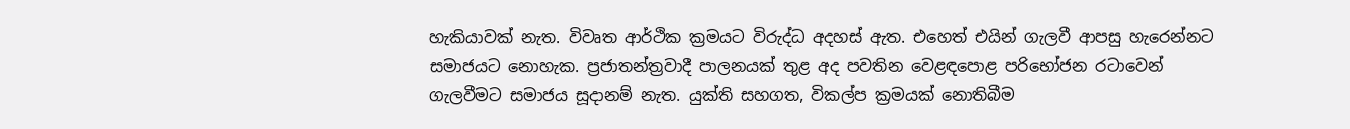හැකියාවක් නැත. විවෘත ආර්ථික ක්‍රමයට විරුද්ධ අදහස් ඇත. එහෙත් එයින් ගැලවී ආපසු හැරෙන්නට සමාජයට නොහැක. ප්‍රජාතන්ත්‍රවාදී පාලනයක් තුළ අද පවතින වෙළඳපොළ පරිභෝජන රටාවෙන් ගැලවීමට සමාජය සූදානම් නැත. යුක්ති සහගත, විකල්ප ක්‍රමයක් නොතිබීම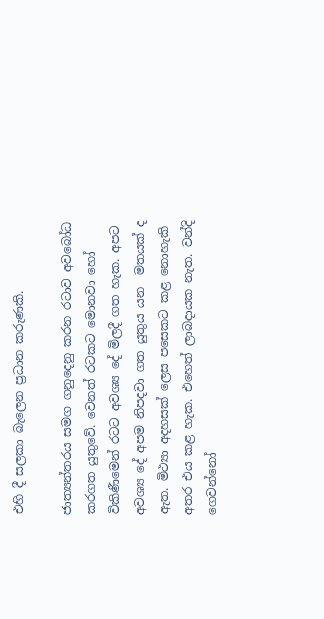එහි දී සලකා බැලෙන ප්‍රධාන කරුණකි.

ජාත්‍යන්තරය සමග ගනුදෙනු කරන රටාව අවබෝධ කරගත යුතුවේ. වෙනත් රටකට මොනවා හෝ විකිණීමෙන් රටට අවශ්‍ය දේ මිලදී ගත හැක. අපට අවශ්‍ය දේ අපම නිපදවා ගත යුතුය යන  මතයක් ද ඇත. මිථ්‍යා අදහසක් ලෙස පසෙකට කළ නොහැකි අතර එය කළ හැක. එහෙත් ලාබදායක නැත. වන්දි ගෙවන්නෝ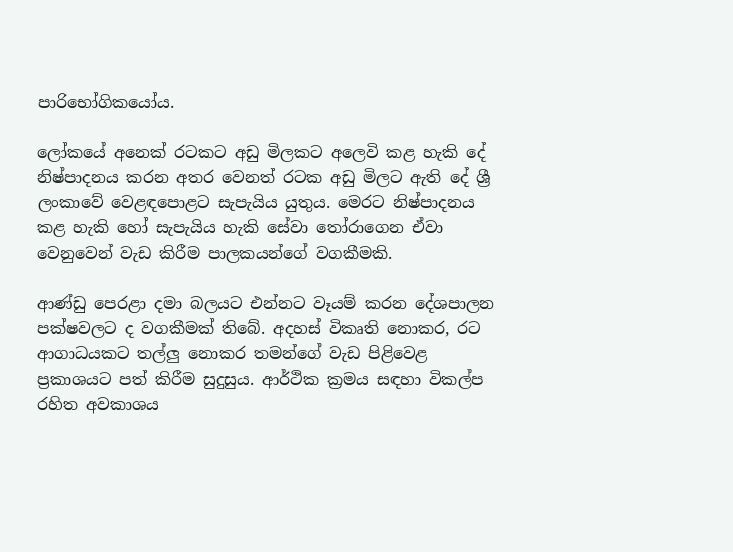පාරිභෝගිකයෝය.

ලෝකයේ අනෙක් රටකට අඩු මිලකට අලෙවි කළ හැකි දේ නිෂ්පාදනය කරන අතර වෙනත් රටක අඩු මිලට ඇති දේ ශ්‍රී ලංකාවේ වෙළඳපොළට සැපැයිය යුතුය. මෙරට නිෂ්පාදනය කළ හැකි හෝ සැපැයිය හැකි සේවා තෝරාගෙන ඒවා වෙනුවෙන් වැඩ කිරීම පාලකයන්ගේ වගකීමකි.

ආණ්ඩු පෙරළා දමා බලයට එන්නට වෑයම් කරන දේශපාලන පක්ෂවලට ද වගකීමක් තිබේ. අදහස් විකෘති නොකර, රට ආගාධයකට තල්ලු නොකර තමන්ගේ වැඩ පිළිවෙළ ප්‍රකාශයට පත් කිරීම සුදුසුය. ආර්ථික ක්‍රමය සඳහා විකල්ප රහිත අවකාශය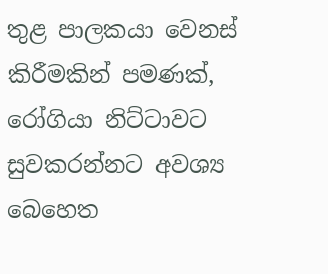තුළ පාලකයා වෙනස් කිරීමකින් පමණක්, රෝගියා නිට්ටාවට සුවකරන්නට අවශ්‍ය බෙහෙත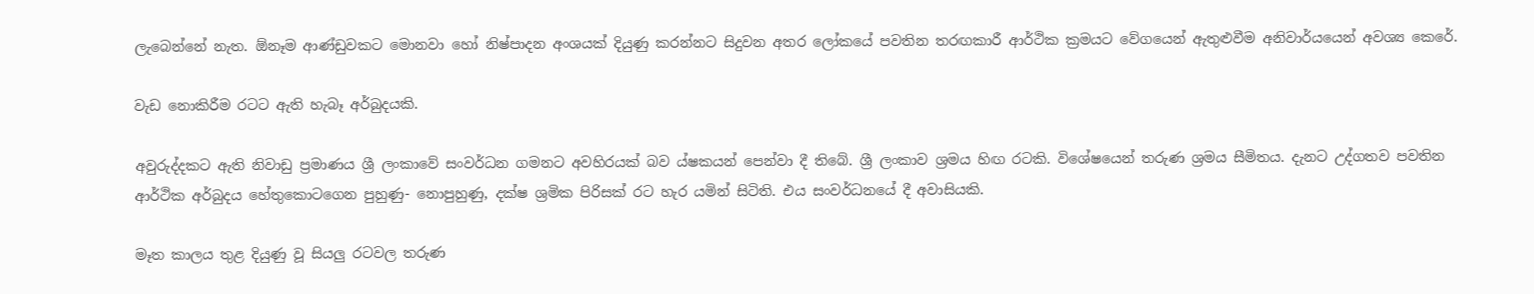ලැබෙන්නේ නැත. ඕනෑම ආණ්ඩුවකට මොනවා හෝ නිෂ්පාදන අංශයක් දියුණු කරන්නට සිදුවන අතර ලෝකයේ පවතින තරඟකාරී ආර්ථික ක්‍රමයට වේගයෙන් ඇතුළුවීම අනිවාර්යයෙන් අවශ්‍ය කෙරේ.

වැඩ නොකිරීම රටට ඇති හැබෑ අර්බුදයකි.

අවුරුද්දකට ඇති නිවාඩු ප්‍රමාණය ශ්‍රී ලංකාවේ සංවර්ධන ගමනට අවහිරයක් බව ය්ෂකයන් පෙන්වා දී තිබේ. ශ්‍රී ලංකාව ශ්‍රමය හිඟ රටකි. විශේෂයෙන් තරුණ ශ්‍රමය සීමිතය. දැනට උද්ගතව පවතින ආර්ථික අර්බුදය හේතුකොටගෙන පුහුණු- නොපුහුණු, දක්ෂ ශ්‍රමික පිරිසක් රට හැර යමින් සිටිති. එය සංවර්ධනයේ දී අවාසියකි.

මෑත කාලය තුළ දියුණු වූ සියලු රටවල තරුණ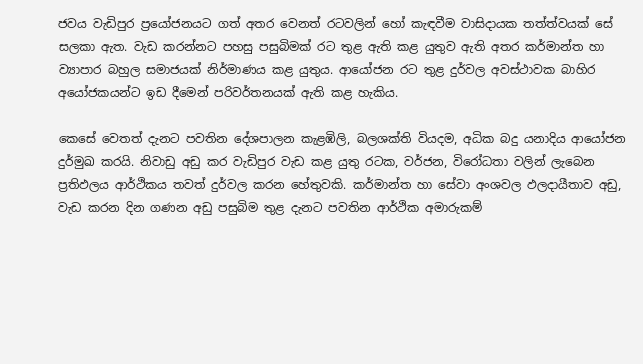ජවය වැඩිපුර ප්‍රයෝජනයට ගත් අතර වෙනත් රටවලින් හෝ කැඳවීම වාසිදායක තත්ත්වයක් සේ සලකා ඇත. වැඩ කරන්නට පහසු පසුබිමක් රට තුළ ඇති කළ යුතුව ඇති අතර කර්මාන්ත හා ව්‍යාපාර බහුල සමාජයක් නිර්මාණය කළ යුතුය. ආයෝජන රට තුළ දුර්වල අවස්ථාවක බාහිර අයෝජකයන්ට ඉඩ දීමෙන් පරිවර්තනයක් ඇති කළ හැකිය.

කෙසේ වෙතත් දැනට පවතින දේශපාලන කැළඹිලි, බලශක්ති වියදම, අධික බදු යනාදිය ආයෝජන දුර්මුඛ කරයි. නිවාඩු අඩු කර වැඩිපුර වැඩ කළ යුතු රටක, වර්ජන, විරෝධතා වලින් ලැබෙන ප්‍රතිඵලය ආර්ථිකය තවත් දුර්වල කරන හේතුවකි. කර්මාන්ත හා සේවා අංශවල ඵලදායීතාව අඩු, වැඩ කරන දින ගණන අඩු පසුබිම තුළ දැනට පවතින ආර්ථික අමාරුකම්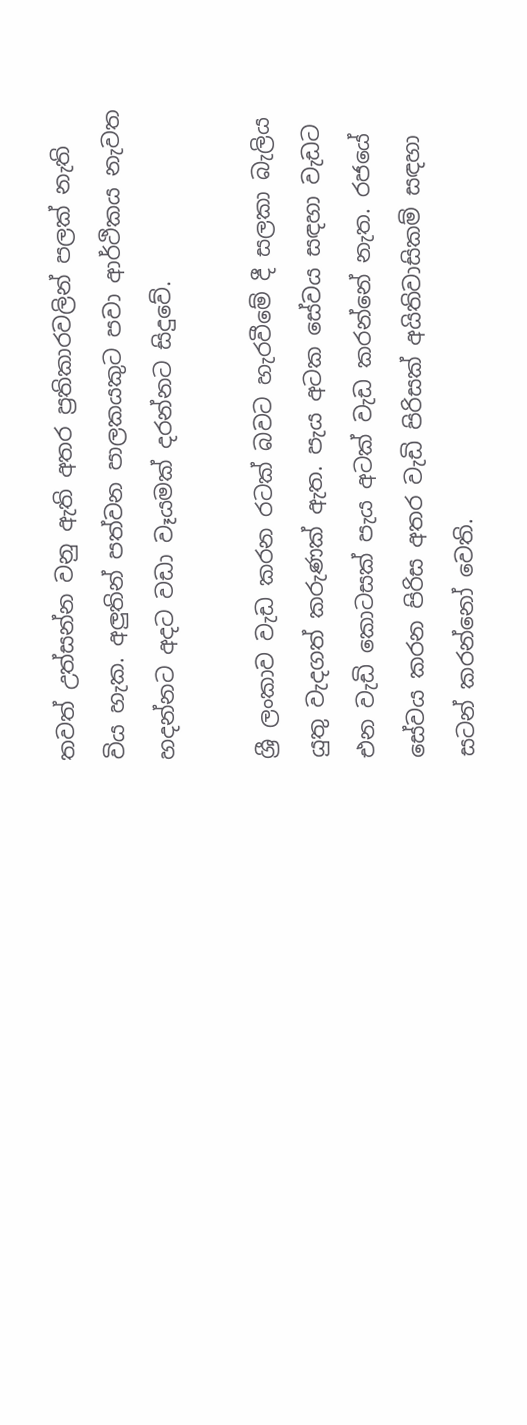තවත් උත්සන්න වනු ඇති අතර ප්‍රතිකාරවලින් පලක් නැති විය හැක. අලුතින් පත්වන පාලකයකුට පවා ආර්ථිකය නැවත හදන්නට අදට වඩා වෑයමක් දරන්නට සිදුවේ.

ශ්‍රී ලංකාව වැඩ කරන රටක් බවට හැරවීමේ දී සලකා බැලිය යුතු වැදගත් කරුණක් ඇත. පැය අටක සේවය සඳහා වැඩට එන වැඩි කොටසක් පැය අටක් වැඩ කරන්නේ නැත. රජයේ සේවය කරන පිරිස අතර වැඩි පිරිසක් අයිතිවාසිකම් සඳහා සටන් කරන්නෝ වෙති.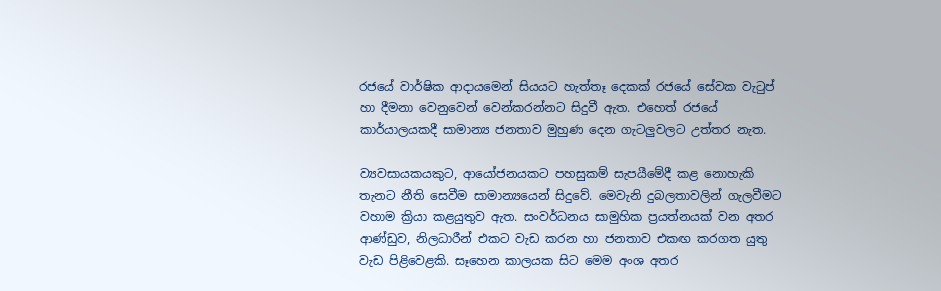රජයේ වාර්ෂික ආදායමෙන් සියයට හැත්තෑ දෙකක් රජයේ සේවක වැටුප් හා දීමනා වෙනුවෙන් වෙන්කරන්නට සිදුවී ඇත. එහෙත් රජයේ කාර්යාලයකදී සාමාන්‍ය ජනතාව මුහුණ දෙන ගැටලුවලට උත්තර නැත.

ව්‍යවසායකයකුට, ආයෝජනයකට පහසුකම් සැපයීමේදී කළ නොහැකි තැනට නීති සෙවීම සාමාන්‍යයෙන් සිදුවේ. මෙවැනි දුබලතාවලින් ගැලවීමට වහාම ක්‍රියා කළයුතුව ඇත. සංවර්ධනය සාමුහික ප්‍රයත්නයක් වන අතර ආණ්ඩුව, නිලධාරීන් එකට වැඩ කරන හා ජනතාව එකඟ කරගත යුතු වැඩ පිළිවෙළකි. සෑහෙන කාලයක සිට මෙම අංශ අතර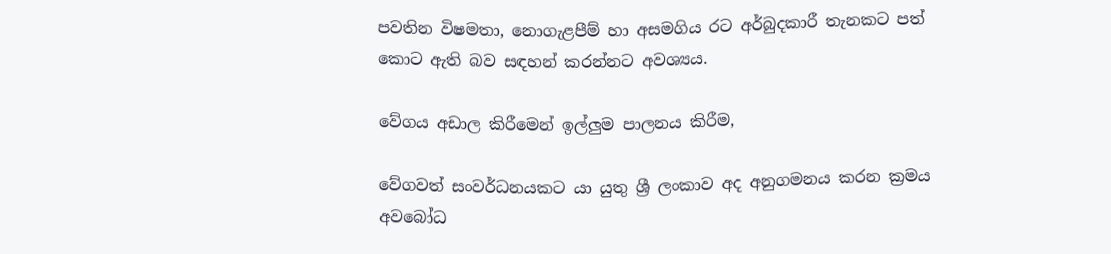පවතින විෂමතා, නොගැළපීම් හා අසමගිය රට අර්බුදකාරී තැනකට පත් කොට ඇති බව සඳහන් කරන්නට අවශ්‍යය.

වේගය අඩාල කිරීමෙන් ඉල්ලුම පාලනය කිරීම,

වේගවත් සංවර්ධනයකට යා යුතු ශ්‍රී ලංකාව අද අනුගමනය කරන ක්‍රමය අවබෝධ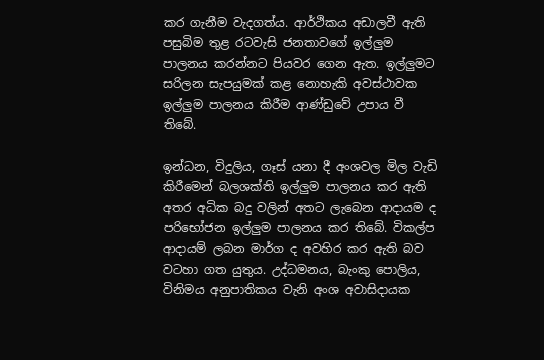කර ගැනීම වැදගත්ය. ආර්ථිකය අඩාලවී ඇති පසුබිම තුළ රටවැසි ජනතාවගේ ඉල්ලුම පාලනය කරන්නට පියවර ගෙන ඇත. ඉල්ලුමට සරිලන සැපයුමක් කළ නොහැකි අවස්ථාවක ඉල්ලුම පාලනය කිරීම ආණ්ඩුවේ උපාය වී තිබේ.

ඉන්ධන, විදුලිය, ගෑස් යනා දී අංශවල මිල වැඩි කිරීමෙන් බලශක්ති ඉල්ලුම පාලනය කර ඇති අතර අධික බදු වලින් අතට ලැබෙන ආදායම ද පරිභෝජන ඉල්ලුම පාලනය කර තිබේ. විකල්ප ආදායම් ලබන මාර්ග ද අවහිර කර ඇති බව වටහා ගත යුතුය. උද්ධමනය, බැංකු පොලිය, විනිමය අනුපාතිකය වැනි අංශ අවාසිදායක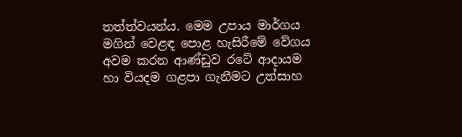තත්ත්වයන්ය. මෙම උපාය මාර්ගය මගින් වෙළඳ පොළ හැසිරීමේ වේගය අවම කරන ආණ්ඩුව රටේ ආදායම හා වියදම ගළපා ගැනීමට උත්සාහ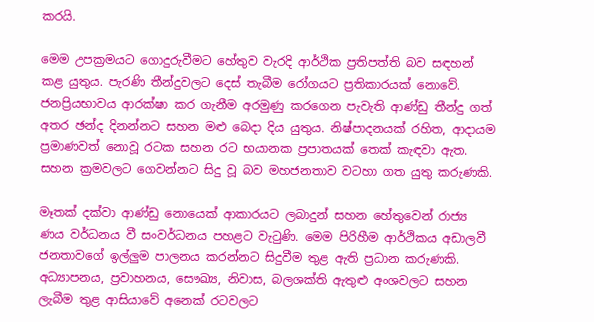කරයි.

මෙම උපක්‍රමයට ගොදුරුවීමට හේතුව වැරදි ආර්ථික ප්‍රතිපත්ති බව සඳහන් කළ යුතුය. පැරණි තීන්දුවලට දෙස් තැබීම රෝගයට ප්‍රතිකාරයක් නොවේ. ජනප්‍රියභාවය ආරක්ෂා කර ගැනීම අරමුණු කරගෙන පැවැති ආණ්ඩු තීන්දු ගත් අතර ඡන්ද දිනන්නට සහන මළු බෙදා දිය යුතුය. නිෂ්පාදනයක් රහිත, ආදායම ප්‍රමාණවත් නොවූ රටක සහන රට භයානක ප්‍රපාතයක් තෙක් කැඳවා ඇත. සහන ක්‍රමවලට ගෙවන්නට සිදු වූ බව මහජනතාව වටහා ගත යුතු කරුණකි.

මෑතක් දක්වා ආණ්ඩු නොයෙක් ආකාරයට ලබාදුන් සහන හේතුවෙන් රාජ්‍ය ණය වර්ධනය වී සංවර්ධනය පහළට වැටුණි. මෙම පිරිහීම ආර්ථිකය අඩාලවී ජනතාවගේ ඉල්ලුම පාලනය කරන්නට සිදුවීම තුළ ඇති ප්‍රධාන කරුණකි. අධ්‍යාපනය, ප්‍රවාහනය, සෞඛ්‍ය, නිවාස, බලශක්ති ඇතුළු අංශවලට සහන ලැබීම තුළ ආසියාවේ අනෙක් රටවලට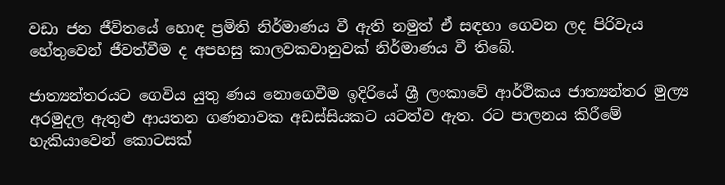වඩා ජන ජීවිතයේ හොඳ ප්‍රමිති නිර්මාණය වී ඇති නමුත් ඒ සඳහා ගෙවන ලද පිරිවැය හේතුවෙන් ජීවත්වීම ද අපහසු කාලවකවානුවක් නිර්මාණය වී තිබේ.

ජාත්‍යන්තරයට ගෙවිය යුතු ණය නොගෙවීම ඉදිරියේ ශ්‍රී ලංකාවේ ආර්ථිකය ජාත්‍යන්තර මුල්‍ය අරමුදල ඇතුළු ආයතන ගණනාවක අඩස්සියකට යටත්ව ඇත. රට පාලනය කිරීමේ හැකියාවෙන් කොටසක්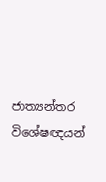ජාත්‍යන්තර විශේෂඥයන්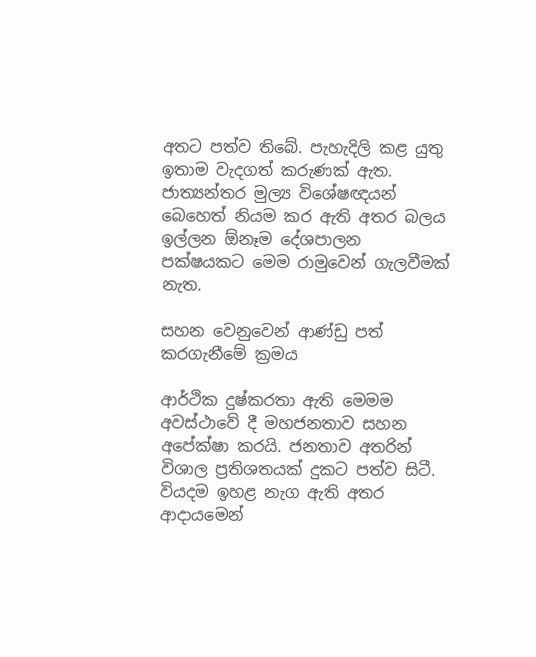අතට පත්ව තිබේ. පැහැදිලි කළ යුතු ඉතාම වැදගත් කරුණක් ඇත. ජාත්‍යන්තර මුල්‍ය විශේෂඥයන් බෙහෙත් නියම කර ඇති අතර බලය ඉල්ලන ඕනෑම දේශපාලන පක්ෂයකට මෙම රාමුවෙන් ගැලවීමක් නැත.

සහන වෙනුවෙන් ආණ්ඩු පත් කරගැනීමේ ක්‍රමය

ආර්ථික දුෂ්කරතා ඇති මෙමම අවස්ථාවේ දී මහජනතාව සහන අපේක්ෂා කරයි. ජනතාව අතරින් විශාල ප්‍රතිශතයක් දුකට පත්ව සිටී. වියදම ඉහළ නැග ඇති අතර ආදායමෙන්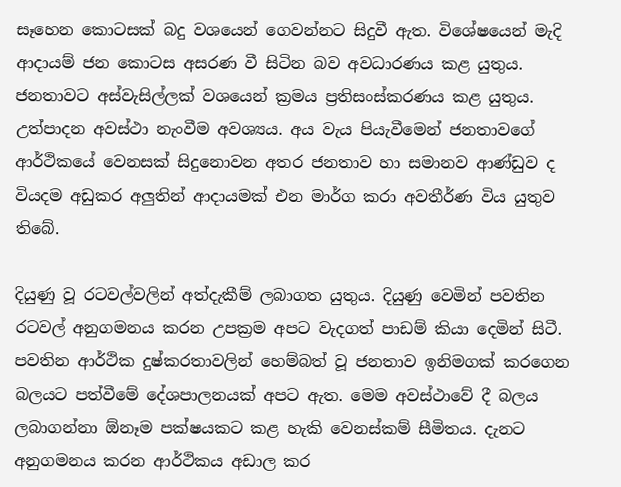සෑහෙන කොටසක් බදු වශයෙන් ගෙවන්නට සිදුවී ඇත. විශේෂයෙන් මැදි ආදායම් ජන කොටස අසරණ වී සිටින බව අවධාරණය කළ යුතුය. ජනතාවට අස්වැසිල්ලක් වශයෙන් ක්‍රමය ප්‍රතිසංස්කරණය කළ යුතුය. උත්පාදන අවස්ථා නැංවීම අවශ්‍යය. අය වැය පියැවීමෙන් ජනතාවගේ ආර්ථිකයේ වෙනසක් සිදුනොවන අතර ජනතාව හා සමානව ආණ්ඩුව ද වියදම අඩුකර අලුතින් ආදායමක් එන මාර්ග කරා අවතීර්ණ විය යුතුව තිබේ.

දියුණු වූ රටවල්වලින් අත්දැකීම් ලබාගත යුතුය. දියුණු වෙමින් පවතින රටවල් අනුගමනය කරන උපක්‍රම අපට වැදගත් පාඩම් කියා දෙමින් සිටී. පවතින ආර්ථික දුෂ්කරතාවලින් හෙම්බත් වූ ජනතාව ඉනිමගක් කරගෙන බලයට පත්වීමේ දේශපාලනයක් අපට ඇත. මෙම අවස්ථාවේ දී බලය ලබාගන්නා ඕනෑම පක්ෂයකට කළ හැකි වෙනස්කම් සීමිතය. දැනට අනුගමනය කරන ආර්ථිකය අඩාල කර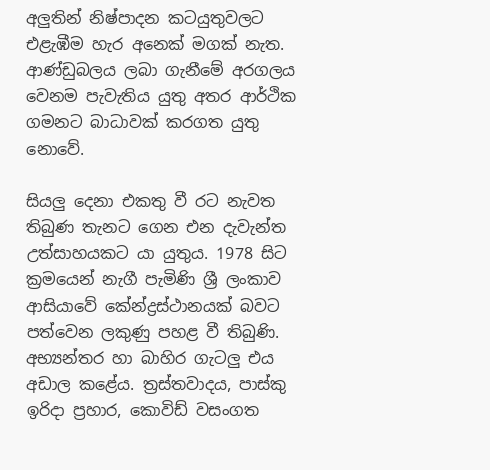අලුතින් නිෂ්පාදන කටයුතුවලට එළැඹීම හැර අනෙක් මගක් නැත. ආණ්ඩුබලය ලබා ගැනීමේ අරගලය වෙනම පැවැතිය යුතු අතර ආර්ථික ගමනට බාධාවක් කරගත යුතු නොවේ.

සියලු දෙනා එකතු වී රට නැවත තිබුණ තැනට ගෙන එන දැවැන්ත උත්සාහයකට යා යුතුය. 1978 සිට ක්‍රමයෙන් නැගී පැමිණි ශ්‍රී ලංකාව ආසියාවේ කේන්ද්‍රස්ථානයක් බවට පත්වෙන ලකුණු පහළ වී තිබුණි. අභ්‍යන්තර හා බාහිර ගැටලු එය අඩාල කළේය. ත්‍රස්තවාදය, පාස්කු ඉරිදා ප්‍රහාර, කොවිඩ් වසංගත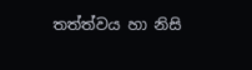තත්ත්වය හා නිසි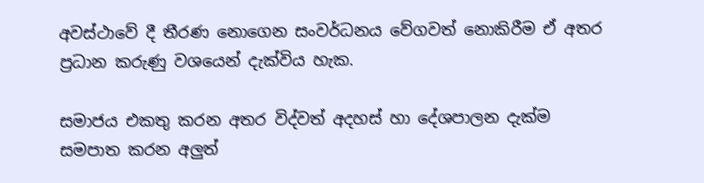අවස්ථාවේ දී තීරණ නොගෙන සංවර්ධනය වේගවත් නොකිරීම ඒ අතර ප්‍රධාන කරුණු වශයෙන් දැක්විය හැක.

සමාජය එකතු කරන අතර විද්වත් අදහස් හා දේශපාලන දැක්ම සමපාත කරන අලුත්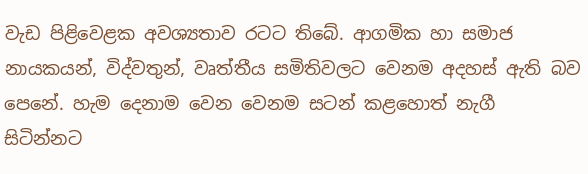වැඩ පිළිවෙළක අවශ්‍යතාව රටට තිබේ. ආගමික හා සමාජ නායකයන්, විද්වතුන්, වෘත්තීය සමිතිවලට වෙනම අදහස් ඇති බව පෙනේ. හැම දෙනාම වෙන වෙනම සටන් කළහොත් නැගී සිටින්නට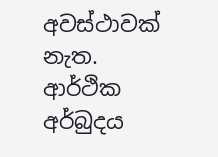අවස්ථාවක් නැත. ආර්ථික අර්බුදය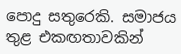පොදු සතුරෙකි. සමාජය තුළ එකඟතාවකින්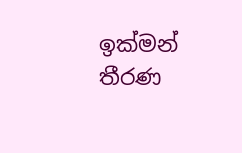ඉක්මන් තීරණ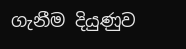ගැනීම දියුණුව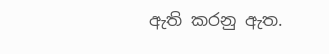ඇති කරනු ඇත.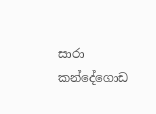සාරා කන්දේගොඩ